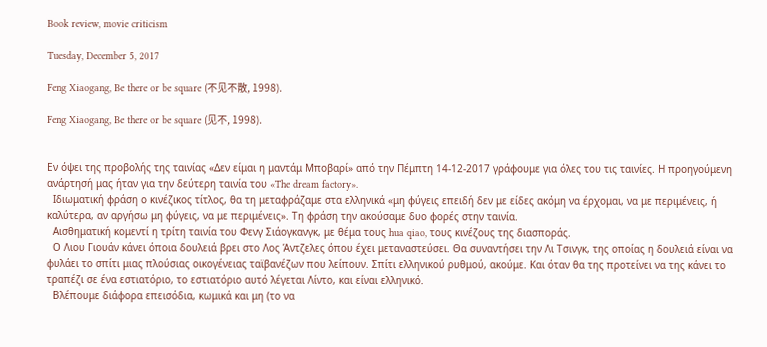Book review, movie criticism

Tuesday, December 5, 2017

Feng Xiaogang, Be there or be square (不见不散, 1998).

Feng Xiaogang, Be there or be square (见不, 1998).


Εν όψει της προβολής της ταινίας «Δεν είμαι η μαντάμ Μποβαρί» από την Πέμπτη 14-12-2017 γράφουμε για όλες του τις ταινίες. Η προηγούμενη ανάρτησή μας ήταν για την δεύτερη ταινία του «The dream factory».
  Ιδιωματική φράση ο κινέζικος τίτλος, θα τη μεταφράζαμε στα ελληνικά «μη φύγεις επειδή δεν με είδες ακόμη να έρχομαι, να με περιμένεις, ή καλύτερα, αν αργήσω μη φύγεις, να με περιμένεις». Τη φράση την ακούσαμε δυο φορές στην ταινία.
  Αισθηματική κομεντί η τρίτη ταινία του Φενγ Σιάογκανγκ, με θέμα τους hua qiao, τους κινέζους της διασποράς.
  Ο Λιου Γιουάν κάνει όποια δουλειά βρει στο Λος Άντζελες όπου έχει μεταναστεύσει. Θα συναντήσει την Λι Τσινγκ, της οποίας η δουλειά είναι να φυλάει το σπίτι μιας πλούσιας οικογένειας ταϊβανέζων που λείπουν. Σπίτι ελληνικού ρυθμού, ακούμε. Και όταν θα της προτείνει να της κάνει το τραπέζι σε ένα εστιατόριο, το εστιατόριο αυτό λέγεται Λίντο, και είναι ελληνικό.
  Βλέπουμε διάφορα επεισόδια, κωμικά και μη (το να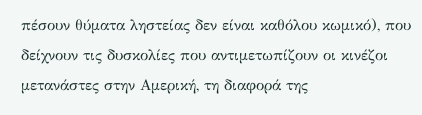πέσουν θύματα ληστείας δεν είναι καθόλου κωμικό), που δείχνουν τις δυσκολίες που αντιμετωπίζουν οι κινέζοι μετανάστες στην Αμερική, τη διαφορά της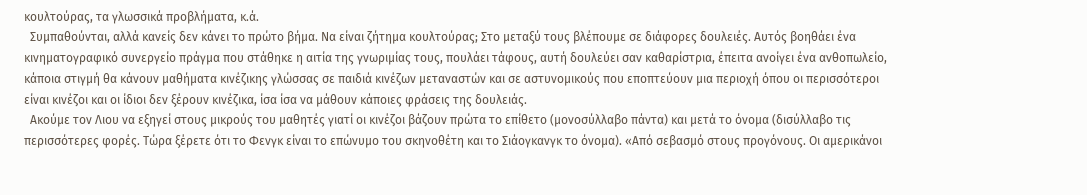κουλτούρας, τα γλωσσικά προβλήματα, κ.ά.
  Συμπαθούνται, αλλά κανείς δεν κάνει το πρώτο βήμα. Να είναι ζήτημα κουλτούρας; Στο μεταξύ τους βλέπουμε σε διάφορες δουλειές. Αυτός βοηθάει ένα κινηματογραφικό συνεργείο πράγμα που στάθηκε η αιτία της γνωριμίας τους, πουλάει τάφους, αυτή δουλεύει σαν καθαρίστρια, έπειτα ανοίγει ένα ανθοπωλείο, κάποια στιγμή θα κάνουν μαθήματα κινέζικης γλώσσας σε παιδιά κινέζων μεταναστών και σε αστυνομικούς που εποπτεύουν μια περιοχή όπου οι περισσότεροι είναι κινέζοι και οι ίδιοι δεν ξέρουν κινέζικα, ίσα ίσα να μάθουν κάποιες φράσεις της δουλειάς.
  Ακούμε τον Λιου να εξηγεί στους μικρούς του μαθητές γιατί οι κινέζοι βάζουν πρώτα το επίθετο (μονοσύλλαβο πάντα) και μετά το όνομα (δισύλλαβο τις περισσότερες φορές. Τώρα ξέρετε ότι το Φενγκ είναι το επώνυμο του σκηνοθέτη και το Σιάογκανγκ το όνομα). «Από σεβασμό στους προγόνους. Οι αμερικάνοι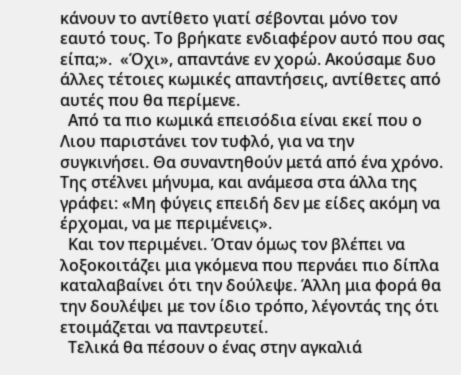κάνουν το αντίθετο γιατί σέβονται μόνο τον εαυτό τους. Το βρήκατε ενδιαφέρον αυτό που σας είπα;».  «Όχι», απαντάνε εν χορώ. Ακούσαμε δυο άλλες τέτοιες κωμικές απαντήσεις, αντίθετες από αυτές που θα περίμενε.
  Από τα πιο κωμικά επεισόδια είναι εκεί που ο Λιου παριστάνει τον τυφλό, για να την συγκινήσει. Θα συναντηθούν μετά από ένα χρόνο. Της στέλνει μήνυμα, και ανάμεσα στα άλλα της γράφει: «Μη φύγεις επειδή δεν με είδες ακόμη να έρχομαι, να με περιμένεις».
  Και τον περιμένει. Όταν όμως τον βλέπει να λοξοκοιτάζει μια γκόμενα που περνάει πιο δίπλα καταλαβαίνει ότι την δούλεψε. Άλλη μια φορά θα την δουλέψει με τον ίδιο τρόπο, λέγοντάς της ότι ετοιμάζεται να παντρευτεί.
  Τελικά θα πέσουν ο ένας στην αγκαλιά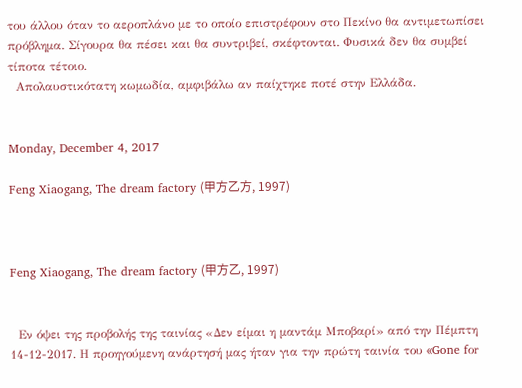του άλλου όταν το αεροπλάνο με το οποίο επιστρέφουν στο Πεκίνο θα αντιμετωπίσει πρόβλημα. Σίγουρα θα πέσει και θα συντριβεί, σκέφτονται. Φυσικά δεν θα συμβεί τίποτα τέτοιο.
  Απολαυστικότατη κωμωδία, αμφιβάλω αν παίχτηκε ποτέ στην Ελλάδα.


Monday, December 4, 2017

Feng Xiaogang, The dream factory (甲方乙方, 1997)



Feng Xiaogang, The dream factory (甲方乙, 1997)


  Εν όψει της προβολής της ταινίας «Δεν είμαι η μαντάμ Μποβαρί» από την Πέμπτη 14-12-2017. Η προηγούμενη ανάρτησή μας ήταν για την πρώτη ταινία του «Gone fοr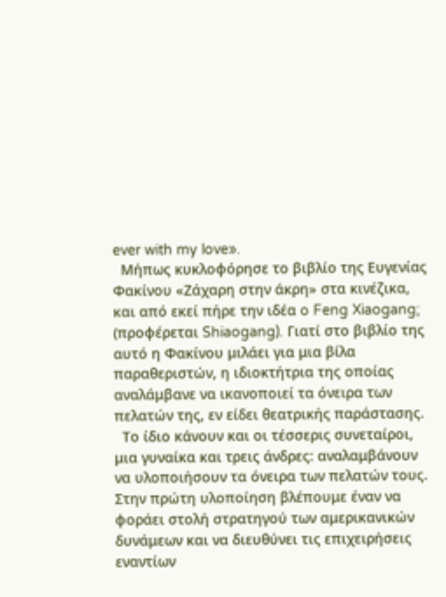ever with my love».
  Μήπως κυκλοφόρησε το βιβλίο της Ευγενίας Φακίνου «Ζάχαρη στην άκρη» στα κινέζικα, και από εκεί πήρε την ιδέα o Feng Xiaogang; (προφέρεται Shiaogang). Γιατί στο βιβλίο της αυτό η Φακίνου μιλάει για μια βίλα παραθεριστών, η ιδιοκτήτρια της οποίας αναλάμβανε να ικανοποιεί τα όνειρα των πελατών της, εν είδει θεατρικής παράστασης.
  Το ίδιο κάνουν και οι τέσσερις συνεταίροι, μια γυναίκα και τρεις άνδρες: αναλαμβάνουν να υλοποιήσουν τα όνειρα των πελατών τους. Στην πρώτη υλοποίηση βλέπουμε έναν να φοράει στολή στρατηγού των αμερικανικών δυνάμεων και να διευθύνει τις επιχειρήσεις εναντίων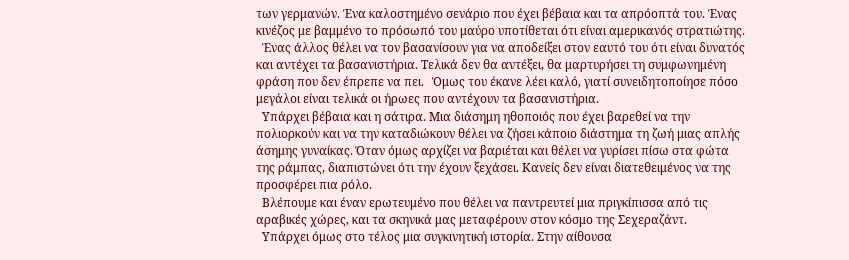των γερμανών. Ένα καλοστημένο σενάριο που έχει βέβαια και τα απρόοπτά του. Ένας κινέζος με βαμμένο το πρόσωπό του μαύρο υποτίθεται ότι είναι αμερικανός στρατιώτης.
  Ένας άλλος θέλει να τον βασανίσουν για να αποδείξει στον εαυτό του ότι είναι δυνατός και αντέχει τα βασανιστήρια. Τελικά δεν θα αντέξει, θα μαρτυρήσει τη συμφωνημένη φράση που δεν έπρεπε να πει.   Όμως του έκανε λέει καλό, γιατί συνειδητοποίησε πόσο μεγάλοι είναι τελικά οι ήρωες που αντέχουν τα βασανιστήρια.
  Υπάρχει βέβαια και η σάτιρα. Μια διάσημη ηθοποιός που έχει βαρεθεί να την πολιορκούν και να την καταδιώκουν θέλει να ζήσει κάποιο διάστημα τη ζωή μιας απλής άσημης γυναίκας. Όταν όμως αρχίζει να βαριέται και θέλει να γυρίσει πίσω στα φώτα της ράμπας, διαπιστώνει ότι την έχουν ξεχάσει. Κανείς δεν είναι διατεθειμένος να της προσφέρει πια ρόλο.
  Βλέπουμε και έναν ερωτευμένο που θέλει να παντρευτεί μια πριγκίπισσα από τις αραβικές χώρες, και τα σκηνικά μας μεταφέρουν στον κόσμο της Σεχεραζάντ.
  Υπάρχει όμως στο τέλος μια συγκινητική ιστορία. Στην αίθουσα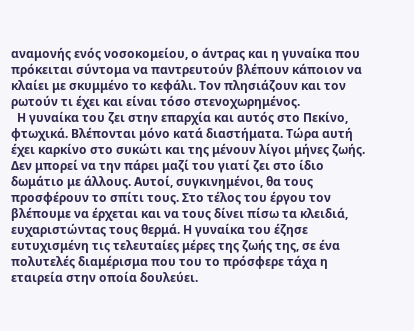αναμονής ενός νοσοκομείου, ο άντρας και η γυναίκα που πρόκειται σύντομα να παντρευτούν βλέπουν κάποιον να κλαίει με σκυμμένο το κεφάλι. Τον πλησιάζουν και τον ρωτούν τι έχει και είναι τόσο στενοχωρημένος.
  Η γυναίκα του ζει στην επαρχία και αυτός στο Πεκίνο, φτωχικά. Βλέπονται μόνο κατά διαστήματα. Τώρα αυτή έχει καρκίνο στο συκώτι και της μένουν λίγοι μήνες ζωής. Δεν μπορεί να την πάρει μαζί του γιατί ζει στο ίδιο δωμάτιο με άλλους. Αυτοί, συγκινημένοι, θα τους προσφέρουν το σπίτι τους. Στο τέλος του έργου τον βλέπουμε να έρχεται και να τους δίνει πίσω τα κλειδιά, ευχαριστώντας τους θερμά. Η γυναίκα του έζησε ευτυχισμένη τις τελευταίες μέρες της ζωής της, σε ένα πολυτελές διαμέρισμα που του το πρόσφερε τάχα η εταιρεία στην οποία δουλεύει.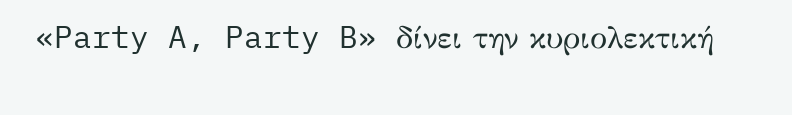«Party A, Party B» δίνει την κυριολεκτική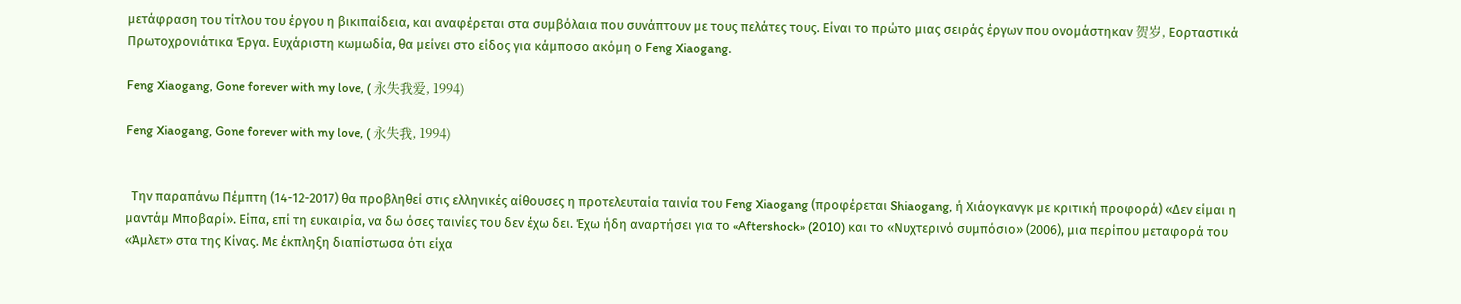μετάφραση του τίτλου του έργου η βικιπαίδεια, και αναφέρεται στα συμβόλαια που συνάπτουν με τους πελάτες τους. Είναι το πρώτο μιας σειράς έργων που ονομάστηκαν 贺岁, Εορταστικά Πρωτοχρονιάτικα Έργα. Ευχάριστη κωμωδία, θα μείνει στο είδος για κάμποσο ακόμη ο Feng Xiaogang.

Feng Xiaogang, Gone forever with my love, ( 永失我爱, 1994)

Feng Xiaogang, Gone forever with my love, ( 永失我, 1994)


  Την παραπάνω Πέμπτη (14-12-2017) θα προβληθεί στις ελληνικές αίθουσες η προτελευταία ταινία του Feng Xiaogang (προφέρεται Shiaogang, ή Χιάογκανγκ με κριτική προφορά) «Δεν είμαι η μαντάμ Μποβαρί». Είπα, επί τη ευκαιρία, να δω όσες ταινίες του δεν έχω δει. Έχω ήδη αναρτήσει για το «Aftershock» (2010) και το «Νυχτερινό συμπόσιο» (2006), μια περίπου μεταφορά του «Άμλετ» στα της Κίνας. Με έκπληξη διαπίστωσα ότι είχα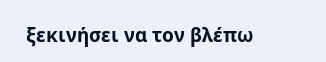ξεκινήσει να τον βλέπω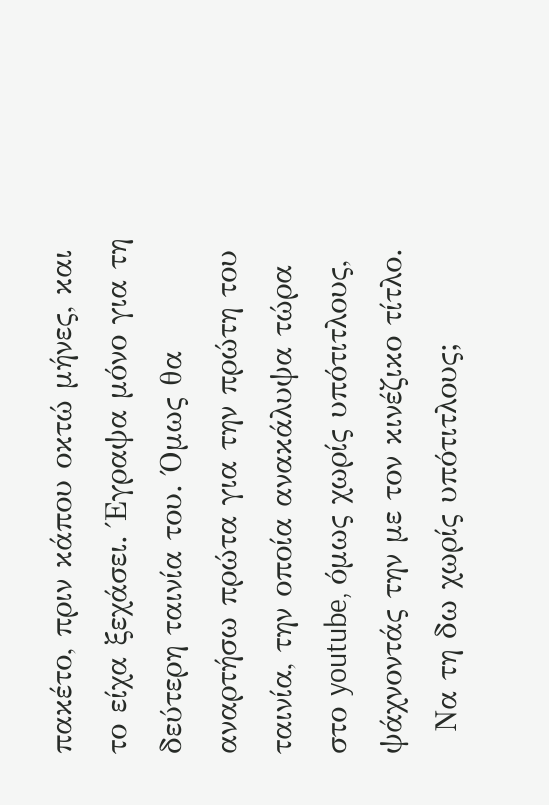πακέτο, πριν κάπου οκτώ μήνες, και το είχα ξεχάσει. Έγραψα μόνο για τη δεύτερη ταινία του. Όμως θα αναρτήσω πρώτα για την πρώτη του ταινία, την οποία ανακάλυψα τώρα στο youtube, όμως χωρίς υπότιτλους, ψάχνοντάς την με τον κινέζικο τίτλο.
  Να τη δω χωρίς υπότιτλους;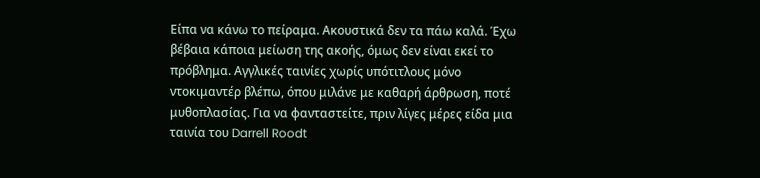Είπα να κάνω το πείραμα. Ακουστικά δεν τα πάω καλά. Έχω βέβαια κάποια μείωση της ακοής, όμως δεν είναι εκεί το πρόβλημα. Αγγλικές ταινίες χωρίς υπότιτλους μόνο ντοκιμαντέρ βλέπω, όπου μιλάνε με καθαρή άρθρωση, ποτέ μυθοπλασίας. Για να φανταστείτε, πριν λίγες μέρες είδα μια ταινία του Darrell Roodt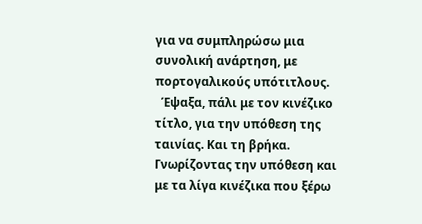για να συμπληρώσω μια συνολική ανάρτηση, με πορτογαλικούς υπότιτλους.
  Έψαξα, πάλι με τον κινέζικο τίτλο, για την υπόθεση της ταινίας. Και τη βρήκα. Γνωρίζοντας την υπόθεση και με τα λίγα κινέζικα που ξέρω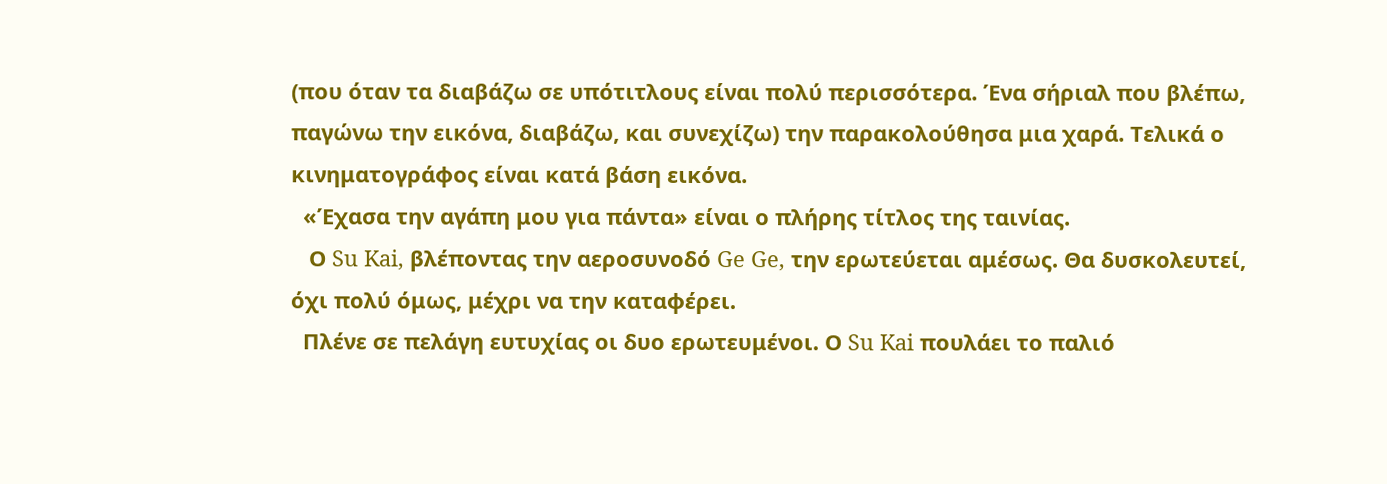(που όταν τα διαβάζω σε υπότιτλους είναι πολύ περισσότερα. Ένα σήριαλ που βλέπω, παγώνω την εικόνα, διαβάζω, και συνεχίζω) την παρακολούθησα μια χαρά. Τελικά ο κινηματογράφος είναι κατά βάση εικόνα.
  «Έχασα την αγάπη μου για πάντα» είναι ο πλήρης τίτλος της ταινίας.
   Ο Su Kai, βλέποντας την αεροσυνοδό Ge Ge, την ερωτεύεται αμέσως. Θα δυσκολευτεί, όχι πολύ όμως, μέχρι να την καταφέρει.
  Πλένε σε πελάγη ευτυχίας οι δυο ερωτευμένοι. Ο Su Kai πουλάει το παλιό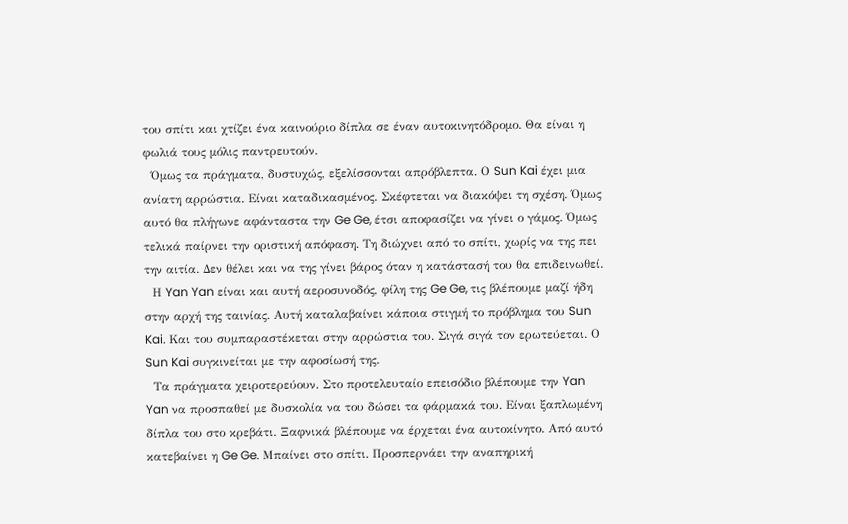του σπίτι και χτίζει ένα καινούριο δίπλα σε έναν αυτοκινητόδρομο. Θα είναι η φωλιά τους μόλις παντρευτούν.
  Όμως τα πράγματα, δυστυχώς, εξελίσσονται απρόβλεπτα. Ο Sun Kai έχει μια ανίατη αρρώστια. Είναι καταδικασμένος. Σκέφτεται να διακόψει τη σχέση. Όμως αυτό θα πλήγωνε αφάνταστα την Ge Ge, έτσι αποφασίζει να γίνει ο γάμος. Όμως τελικά παίρνει την οριστική απόφαση. Τη διώχνει από το σπίτι, χωρίς να της πει την αιτία. Δεν θέλει και να της γίνει βάρος όταν η κατάστασή του θα επιδεινωθεί.
  Η Yan Yan είναι και αυτή αεροσυνοδός, φίλη της Ge Ge, τις βλέπουμε μαζί ήδη στην αρχή της ταινίας. Αυτή καταλαβαίνει κάποια στιγμή το πρόβλημα του Sun Kai. Και του συμπαραστέκεται στην αρρώστια του. Σιγά σιγά τον ερωτεύεται. Ο Sun Kai συγκινείται με την αφοσίωσή της.
  Τα πράγματα χειροτερεύουν. Στο προτελευταίο επεισόδιο βλέπουμε την Yan Yan να προσπαθεί με δυσκολία να του δώσει τα φάρμακά του. Είναι ξαπλωμένη δίπλα του στο κρεβάτι. Ξαφνικά βλέπουμε να έρχεται ένα αυτοκίνητο. Από αυτό κατεβαίνει η Ge Ge. Μπαίνει στο σπίτι. Προσπερνάει την αναπηρική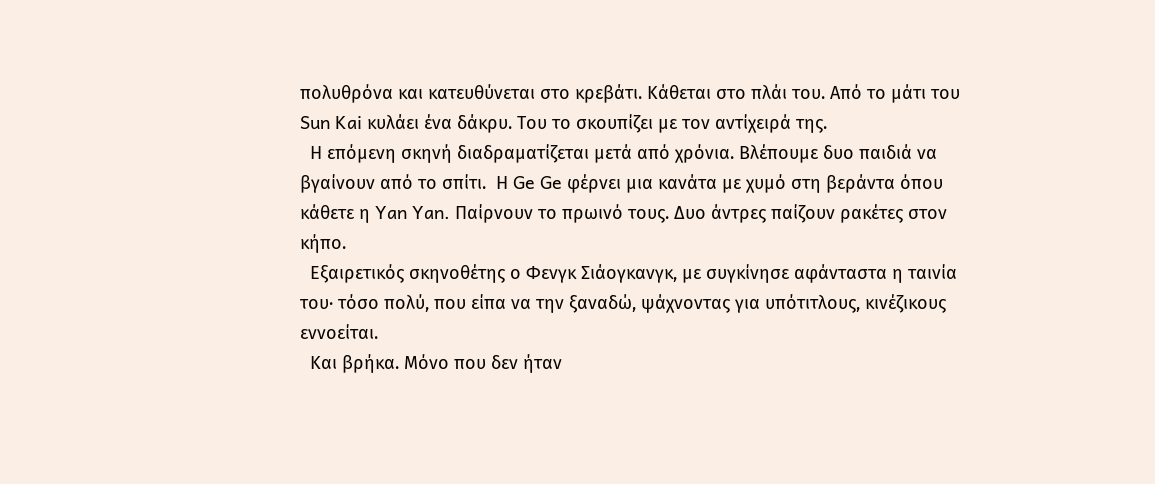πολυθρόνα και κατευθύνεται στο κρεβάτι. Κάθεται στο πλάι του. Από το μάτι του Sun Kai κυλάει ένα δάκρυ. Του το σκουπίζει με τον αντίχειρά της.
  Η επόμενη σκηνή διαδραματίζεται μετά από χρόνια. Βλέπουμε δυο παιδιά να βγαίνουν από το σπίτι.  Η Ge Ge φέρνει μια κανάτα με χυμό στη βεράντα όπου κάθετε η Yan Yan. Παίρνουν το πρωινό τους. Δυο άντρες παίζουν ρακέτες στον κήπο.
  Εξαιρετικός σκηνοθέτης ο Φενγκ Σιάογκανγκ, με συγκίνησε αφάνταστα η ταινία του· τόσο πολύ, που είπα να την ξαναδώ, ψάχνοντας για υπότιτλους, κινέζικους εννοείται.
  Και βρήκα. Μόνο που δεν ήταν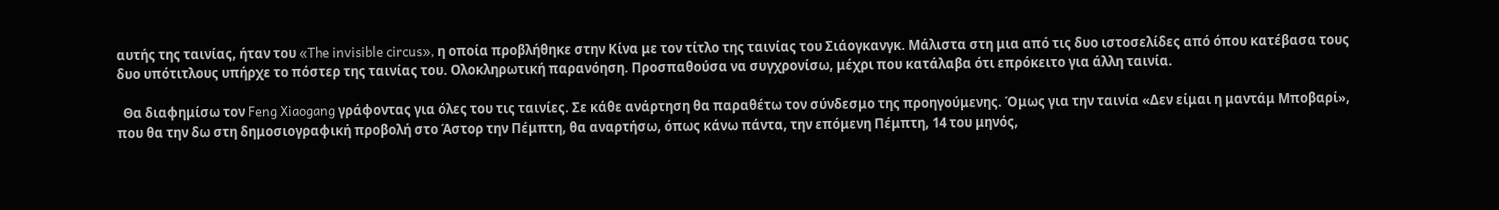αυτής της ταινίας, ήταν του «The invisible circus», η οποία προβλήθηκε στην Κίνα με τον τίτλο της ταινίας του Σιάογκανγκ. Μάλιστα στη μια από τις δυο ιστοσελίδες από όπου κατέβασα τους δυο υπότιτλους υπήρχε το πόστερ της ταινίας του. Ολοκληρωτική παρανόηση. Προσπαθούσα να συγχρονίσω, μέχρι που κατάλαβα ότι επρόκειτο για άλλη ταινία.

  Θα διαφημίσω τον Feng Xiaogang γράφοντας για όλες του τις ταινίες. Σε κάθε ανάρτηση θα παραθέτω τον σύνδεσμο της προηγούμενης. Όμως για την ταινία «Δεν είμαι η μαντάμ Μποβαρί», που θα την δω στη δημοσιογραφική προβολή στο Άστορ την Πέμπτη, θα αναρτήσω, όπως κάνω πάντα, την επόμενη Πέμπτη, 14 του μηνός,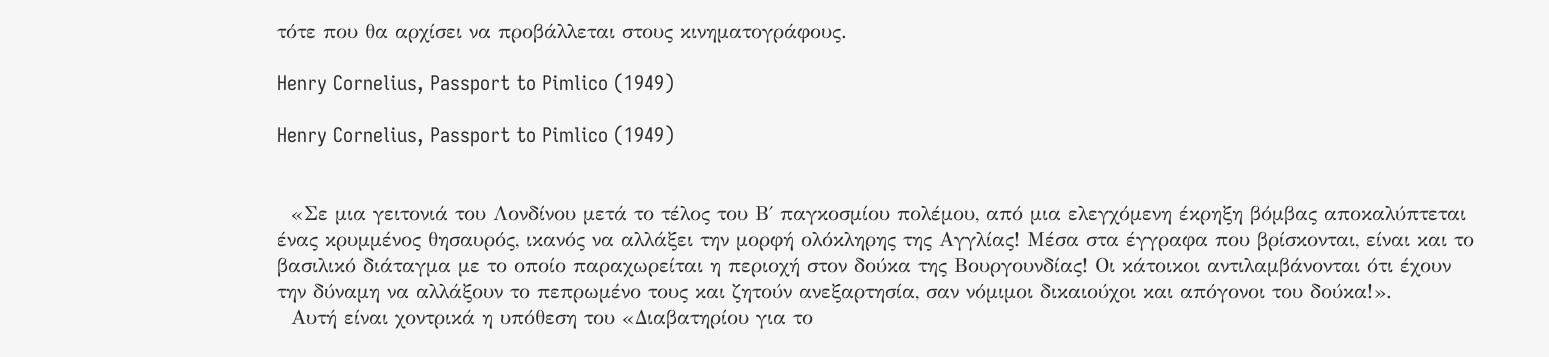τότε που θα αρχίσει να προβάλλεται στους κινηματογράφους.

Henry Cornelius, Passport to Pimlico (1949)

Henry Cornelius, Passport to Pimlico (1949)


  «Σε μια γειτονιά του Λονδίνου μετά το τέλος του Β΄ παγκοσμίου πολέμου, από μια ελεγχόμενη έκρηξη βόμβας αποκαλύπτεται ένας κρυμμένος θησαυρός, ικανός να αλλάξει την μορφή ολόκληρης της Αγγλίας! Μέσα στα έγγραφα που βρίσκονται, είναι και το βασιλικό διάταγμα με το οποίο παραχωρείται η περιοχή στον δούκα της Βουργουνδίας! Οι κάτοικοι αντιλαμβάνονται ότι έχουν την δύναμη να αλλάξουν το πεπρωμένο τους και ζητούν ανεξαρτησία, σαν νόμιμοι δικαιούχοι και απόγονοι του δούκα!».
  Αυτή είναι χοντρικά η υπόθεση του «Διαβατηρίου για το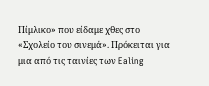Πίμλικο» που είδαμε χθες στο «Σχολείο του σινεμά». Πρόκειται για μια από τις ταινίες των Ealing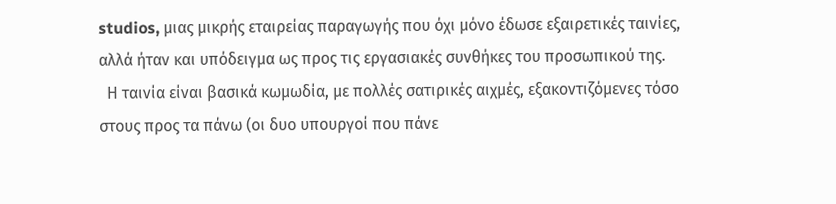studios, μιας μικρής εταιρείας παραγωγής που όχι μόνο έδωσε εξαιρετικές ταινίες, αλλά ήταν και υπόδειγμα ως προς τις εργασιακές συνθήκες του προσωπικού της.
  Η ταινία είναι βασικά κωμωδία, με πολλές σατιρικές αιχμές, εξακοντιζόμενες τόσο στους προς τα πάνω (οι δυο υπουργοί που πάνε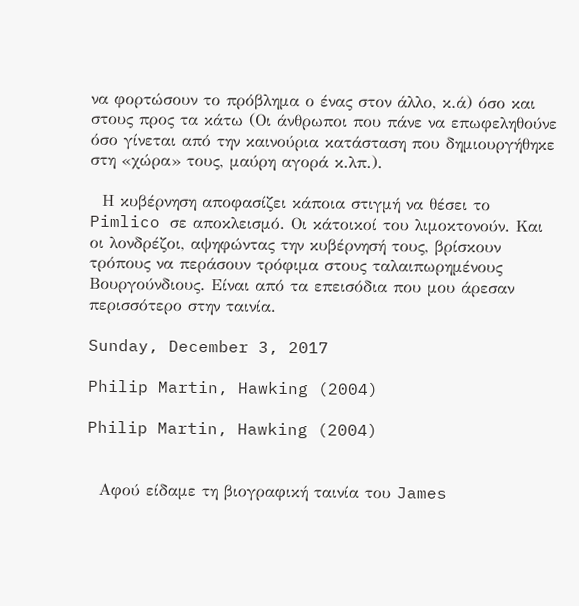να φορτώσουν το πρόβλημα ο ένας στον άλλο, κ.ά) όσο και στους προς τα κάτω (Οι άνθρωποι που πάνε να επωφεληθούνε όσο γίνεται από την καινούρια κατάσταση που δημιουργήθηκε στη «χώρα» τους, μαύρη αγορά κ.λπ.).

  Η κυβέρνηση αποφασίζει κάποια στιγμή να θέσει το Pimlico σε αποκλεισμό. Οι κάτοικοί του λιμοκτονούν. Και οι λονδρέζοι, αψηφώντας την κυβέρνησή τους, βρίσκουν τρόπους να περάσουν τρόφιμα στους ταλαιπωρημένους Βουργούνδιους. Είναι από τα επεισόδια που μου άρεσαν περισσότερο στην ταινία.

Sunday, December 3, 2017

Philip Martin, Hawking (2004)

Philip Martin, Hawking (2004)


  Αφού είδαμε τη βιογραφική ταινία του James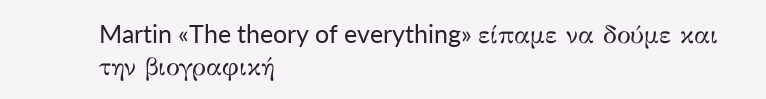Martin «The theory of everything» είπαμε να δούμε και την βιογραφική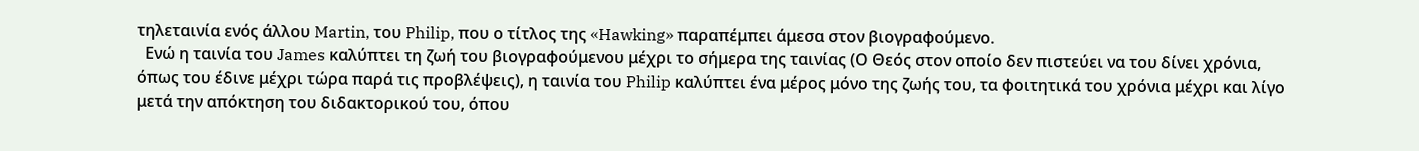τηλεταινία ενός άλλου Martin, του Philip, που ο τίτλος της «Hawking» παραπέμπει άμεσα στον βιογραφούμενο.
  Ενώ η ταινία του James καλύπτει τη ζωή του βιογραφούμενου μέχρι το σήμερα της ταινίας (Ο Θεός στον οποίο δεν πιστεύει να του δίνει χρόνια, όπως του έδινε μέχρι τώρα παρά τις προβλέψεις), η ταινία του Philip καλύπτει ένα μέρος μόνο της ζωής του, τα φοιτητικά του χρόνια μέχρι και λίγο μετά την απόκτηση του διδακτορικού του, όπου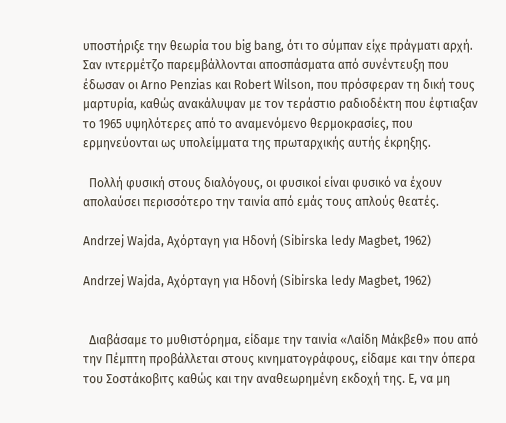υποστήριξε την θεωρία του big bang, ότι το σύμπαν είχε πράγματι αρχή. Σαν ιντερμέτζο παρεμβάλλονται αποσπάσματα από συνέντευξη που έδωσαν οι Arno Penzias και Robert Wilson, που πρόσφεραν τη δική τους μαρτυρία, καθώς ανακάλυψαν με τον τεράστιο ραδιοδέκτη που έφτιαξαν το 1965 υψηλότερες από το αναμενόμενο θερμοκρασίες, που ερμηνεύονται ως υπολείμματα της πρωταρχικής αυτής έκρηξης.

  Πολλή φυσική στους διαλόγους, οι φυσικοί είναι φυσικό να έχουν απολαύσει περισσότερο την ταινία από εμάς τους απλούς θεατές.

Andrzej Wajda, Αχόρταγη για Ηδονή (Sibirska ledy Magbet, 1962)

Andrzej Wajda, Αχόρταγη για Ηδονή (Sibirska ledy Magbet, 1962)


  Διαβάσαμε το μυθιστόρημα, είδαμε την ταινία «Λαίδη Μάκβεθ» που από την Πέμπτη προβάλλεται στους κινηματογράφους, είδαμε και την όπερα του Σοστάκοβιτς καθώς και την αναθεωρημένη εκδοχή της. Ε, να μη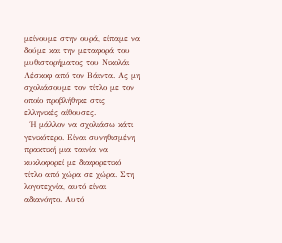μείνουμε στην ουρά, είπαμε να δούμε και την μεταφορά του μυθιστορήματος του Νικολάι Λέσκοφ από τον Βάιντα. Ας μη σχολιάσουμε τον τίτλο με τον οποίο προβλήθηκε στις ελληνικές αίθουσες.
  Ή μάλλον να σχολιάσω κάτι γενικότερο. Είναι συνηθισμένη πρακτική μια ταινία να κυκλοφορεί με διαφορετικό τίτλο από χώρα σε χώρα. Στη λογοτεχνία, αυτό είναι αδιανόητο. Αυτό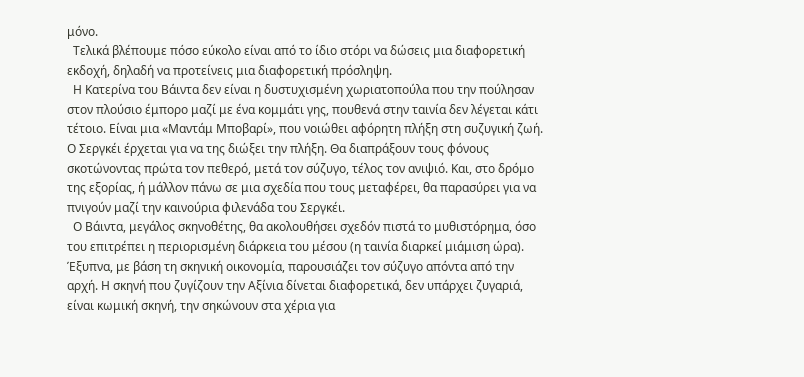μόνο.
  Τελικά βλέπουμε πόσο εύκολο είναι από το ίδιο στόρι να δώσεις μια διαφορετική εκδοχή, δηλαδή να προτείνεις μια διαφορετική πρόσληψη.
  Η Κατερίνα του Βάιντα δεν είναι η δυστυχισμένη χωριατοπούλα που την πούλησαν στον πλούσιο έμπορο μαζί με ένα κομμάτι γης, πουθενά στην ταινία δεν λέγεται κάτι τέτοιο. Είναι μια «Μαντάμ Μποβαρί», που νοιώθει αφόρητη πλήξη στη συζυγική ζωή. Ο Σεργκέι έρχεται για να της διώξει την πλήξη. Θα διαπράξουν τους φόνους σκοτώνοντας πρώτα τον πεθερό, μετά τον σύζυγο, τέλος τον ανιψιό. Και, στο δρόμο της εξορίας, ή μάλλον πάνω σε μια σχεδία που τους μεταφέρει, θα παρασύρει για να πνιγούν μαζί την καινούρια φιλενάδα του Σεργκέι.
  Ο Βάιντα, μεγάλος σκηνοθέτης, θα ακολουθήσει σχεδόν πιστά το μυθιστόρημα, όσο του επιτρέπει η περιορισμένη διάρκεια του μέσου (η ταινία διαρκεί μιάμιση ώρα). Έξυπνα, με βάση τη σκηνική οικονομία, παρουσιάζει τον σύζυγο απόντα από την αρχή. Η σκηνή που ζυγίζουν την Αξίνια δίνεται διαφορετικά, δεν υπάρχει ζυγαριά, είναι κωμική σκηνή, την σηκώνουν στα χέρια για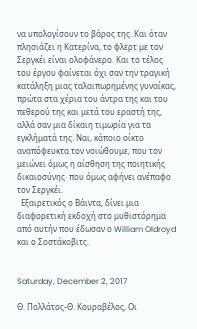να υπολογίσουν το βάρος της. Και όταν πλησιάζει η Κατερίνα, το φλερτ με τον Σεργκέι είναι ολοφάνερο. Και το τέλος του έργου φαίνεται όχι σαν την τραγική κατάληξη μιας ταλαιπωρημένης γυναίκας, πρώτα στα χέρια του άντρα της και του πεθερού της και μετά του εραστή της, αλλά σαν μια δίκαιη τιμωρία για τα εγκλήματά της. Ναι, κάποιο οίκτο αναπόφευκτα τον νοιώθουμε, που τον μειώνει όμως η αίσθηση της ποιητικής δικαιοσύνης· που όμως αφήνει ανέπαφο τον Σεργκέι.
  Εξαιρετικός ο Βάιντα, δίνει μια διαφορετική εκδοχή στο μυθιστόρημα από αυτήν που έδωσαν ο William Oldroyd και ο Σοστάκοβιτς.


Saturday, December 2, 2017

Θ. Πολλάτος-Θ. Κουραβέλος, Οι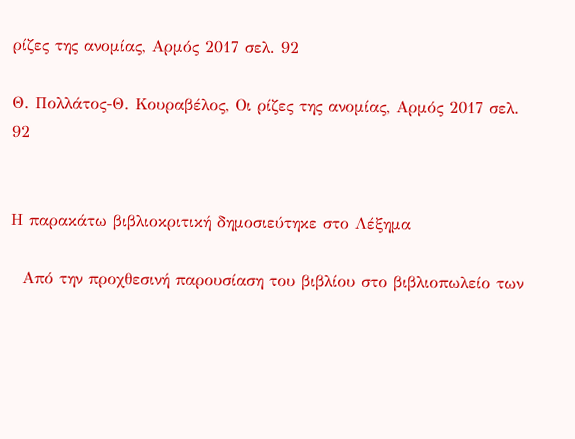ρίζες της ανομίας, Αρμός 2017 σελ. 92

Θ. Πολλάτος-Θ. Κουραβέλος, Οι ρίζες της ανομίας, Αρμός 2017 σελ. 92


Η παρακάτω βιβλιοκριτική δημοσιεύτηκε στο Λέξημα

  Από την προχθεσινή παρουσίαση του βιβλίου στο βιβλιοπωλείο των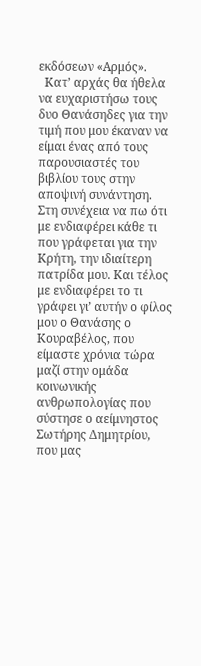εκδόσεων «Αρμός».
  Κατ’ αρχάς θα ήθελα να ευχαριστήσω τους δυο Θανάσηδες για την τιμή που μου έκαναν να είμαι ένας από τους παρουσιαστές του βιβλίου τους στην αποψινή συνάντηση. Στη συνέχεια να πω ότι με ενδιαφέρει κάθε τι που γράφεται για την Κρήτη, την ιδιαίτερη πατρίδα μου. Και τέλος με ενδιαφέρει το τι γράφει γι’ αυτήν ο φίλος μου ο Θανάσης ο Κουραβέλος, που είμαστε χρόνια τώρα μαζί στην ομάδα κοινωνικής ανθρωπολογίας που σύστησε ο αείμνηστος Σωτήρης Δημητρίου, που μας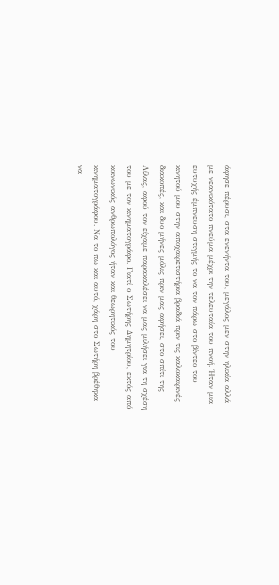άφησε πέρυσι, στα ενενήντα του, μεγάλος μεν στην ηλικία αλλά με νεανικότατο πνεύμα μέχρι την τελευταία του πνοή. Ήταν μια ευτυχής έμπνευση στιγμής το να τον πάρω στο βίντεο του κινητού μου στην αποχαιρετιστήρια βραδιά πριν τις καλοκαιρινές διακοπές, και δυο μήνες μόλις πριν μας αφήσει, στο σπίτι της Λίλας, αφού τον είχαμε παρακαλέσει να μας μιλήσει για τη σχέση του με τον κινηματογράφο. Γιατί ο Σωτήρης Δημητρίου, εκτός από κοινωνικός ανθρωπολόγος ήταν και θεωρητικός του κινηματογράφου. Να το πω και αυτό, χάρη στο Σωτήρη βρέθηκα να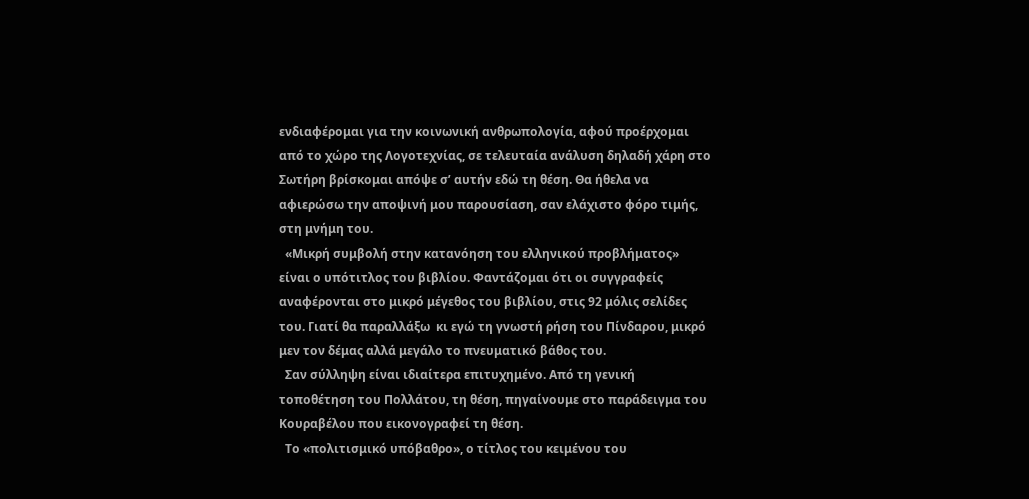ενδιαφέρομαι για την κοινωνική ανθρωπολογία, αφού προέρχομαι από το χώρο της Λογοτεχνίας, σε τελευταία ανάλυση δηλαδή χάρη στο Σωτήρη βρίσκομαι απόψε σ’ αυτήν εδώ τη θέση. Θα ήθελα να αφιερώσω την αποψινή μου παρουσίαση, σαν ελάχιστο φόρο τιμής, στη μνήμη του.
  «Μικρή συμβολή στην κατανόηση του ελληνικού προβλήματος» είναι ο υπότιτλος του βιβλίου. Φαντάζομαι ότι οι συγγραφείς αναφέρονται στο μικρό μέγεθος του βιβλίου, στις 92 μόλις σελίδες του. Γιατί θα παραλλάξω  κι εγώ τη γνωστή ρήση του Πίνδαρου, μικρό μεν τον δέμας αλλά μεγάλο το πνευματικό βάθος του.
  Σαν σύλληψη είναι ιδιαίτερα επιτυχημένο. Από τη γενική τοποθέτηση του Πολλάτου, τη θέση, πηγαίνουμε στο παράδειγμα του Κουραβέλου που εικονογραφεί τη θέση.
  Το «πολιτισμικό υπόβαθρο», ο τίτλος του κειμένου του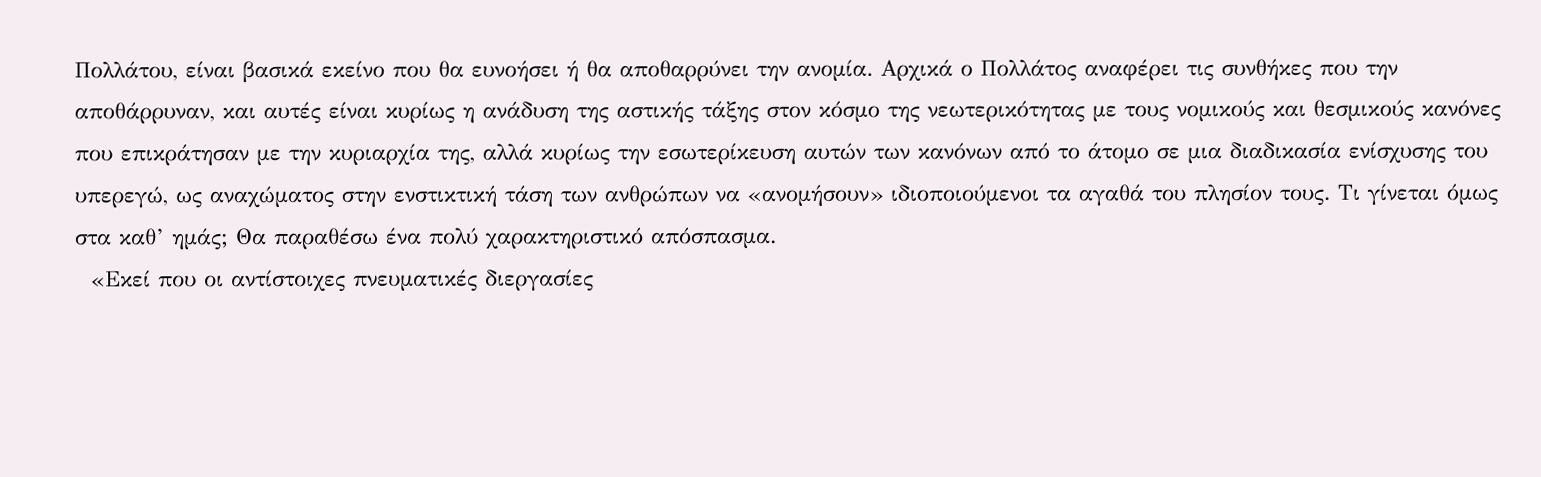Πολλάτου, είναι βασικά εκείνο που θα ευνοήσει ή θα αποθαρρύνει την ανομία. Αρχικά ο Πολλάτος αναφέρει τις συνθήκες που την αποθάρρυναν, και αυτές είναι κυρίως η ανάδυση της αστικής τάξης στον κόσμο της νεωτερικότητας με τους νομικούς και θεσμικούς κανόνες που επικράτησαν με την κυριαρχία της, αλλά κυρίως την εσωτερίκευση αυτών των κανόνων από το άτομο σε μια διαδικασία ενίσχυσης του υπερεγώ, ως αναχώματος στην ενστικτική τάση των ανθρώπων να «ανομήσουν» ιδιοποιούμενοι τα αγαθά του πλησίον τους. Τι γίνεται όμως στα καθ’ ημάς; Θα παραθέσω ένα πολύ χαρακτηριστικό απόσπασμα.
  «Εκεί που οι αντίστοιχες πνευματικές διεργασίες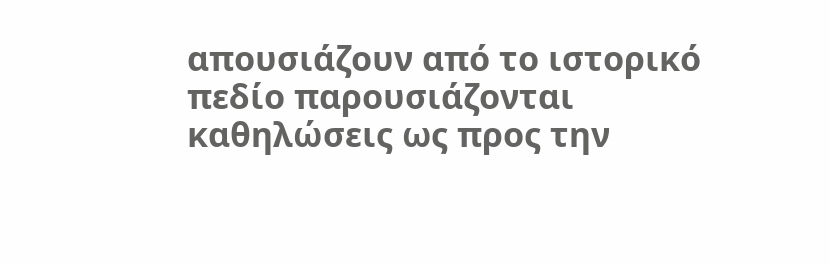απουσιάζουν από το ιστορικό πεδίο παρουσιάζονται καθηλώσεις ως προς την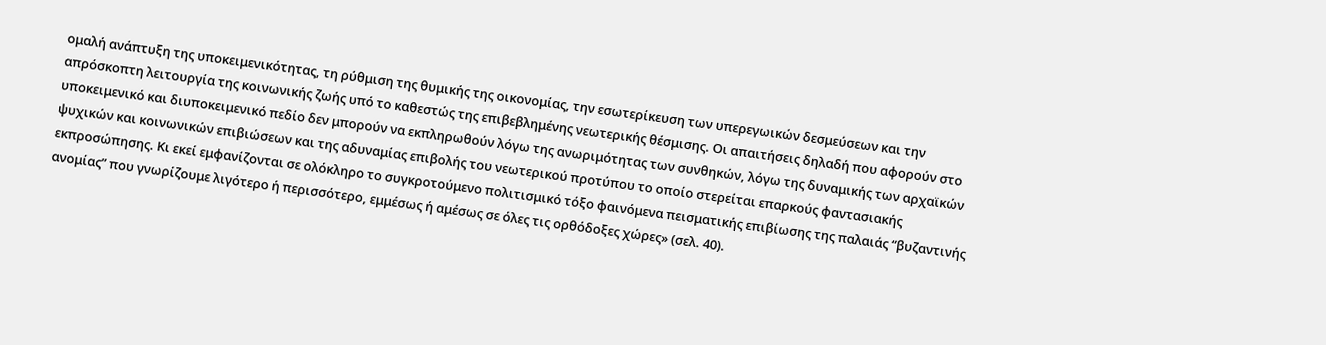ομαλή ανάπτυξη της υποκειμενικότητας, τη ρύθμιση της θυμικής της οικονομίας, την εσωτερίκευση των υπερεγωικών δεσμεύσεων και την απρόσκοπτη λειτουργία της κοινωνικής ζωής υπό το καθεστώς της επιβεβλημένης νεωτερικής θέσμισης. Οι απαιτήσεις δηλαδή που αφορούν στο υποκειμενικό και διυποκειμενικό πεδίο δεν μπορούν να εκπληρωθούν λόγω της ανωριμότητας των συνθηκών, λόγω της δυναμικής των αρχαϊκών ψυχικών και κοινωνικών επιβιώσεων και της αδυναμίας επιβολής του νεωτερικού προτύπου το οποίο στερείται επαρκούς φαντασιακής εκπροσώπησης. Κι εκεί εμφανίζονται σε ολόκληρο το συγκροτούμενο πολιτισμικό τόξο φαινόμενα πεισματικής επιβίωσης της παλαιάς “βυζαντινής ανομίας” που γνωρίζουμε λιγότερο ή περισσότερο, εμμέσως ή αμέσως σε όλες τις ορθόδοξες χώρες» (σελ. 40).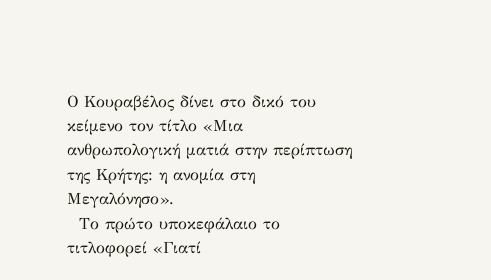Ο Κουραβέλος δίνει στο δικό του κείμενο τον τίτλο «Μια ανθρωπολογική ματιά στην περίπτωση της Κρήτης: η ανομία στη Μεγαλόνησο».
  Το πρώτο υποκεφάλαιο το τιτλοφορεί «Γιατί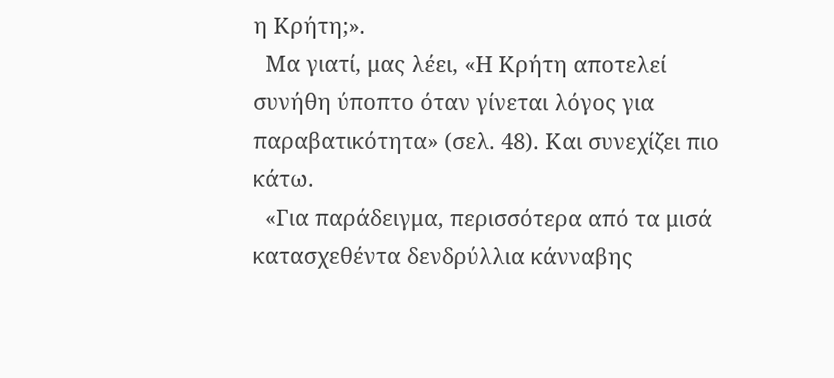η Κρήτη;».
  Μα γιατί, μας λέει, «Η Κρήτη αποτελεί συνήθη ύποπτο όταν γίνεται λόγος για παραβατικότητα» (σελ. 48). Και συνεχίζει πιο κάτω.
  «Για παράδειγμα, περισσότερα από τα μισά κατασχεθέντα δενδρύλλια κάνναβης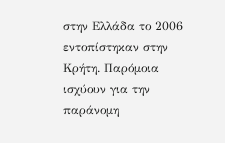στην Ελλάδα το 2006 εντοπίστηκαν στην Κρήτη. Παρόμοια ισχύουν για την παράνομη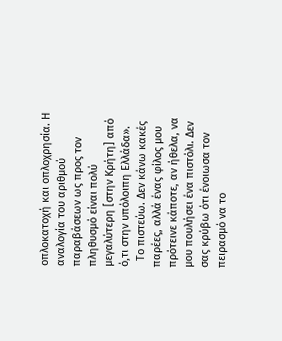οπλοκατοχή και οπλοχρησία. Η αναλογία του αριθμού παραβάσεων ως προς τον πληθυσμό είναι πολύ μεγαλύτερη [στην Κρήτη] από ό,τι στην υπόλοιπη Ελλάδα».
  Το πιστεύω. Δεν κάνω κακές παρέες, αλλά ένας φίλος μου πρότεινε κάποτε, αν ήθελα, να μου πουλήσει ένα πιστόλι. Δεν σας κρύβω ότι ένοιωσα τον πειρασμό να το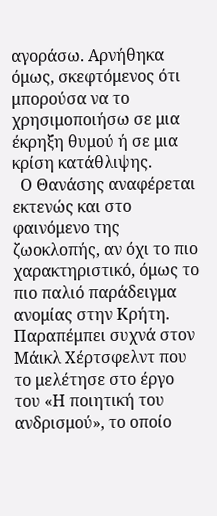αγοράσω. Αρνήθηκα όμως, σκεφτόμενος ότι μπορούσα να το χρησιμοποιήσω σε μια έκρηξη θυμού ή σε μια κρίση κατάθλιψης.
  Ο Θανάσης αναφέρεται εκτενώς και στο φαινόμενο της ζωοκλοπής, αν όχι το πιο χαρακτηριστικό, όμως το πιο παλιό παράδειγμα ανομίας στην Κρήτη. Παραπέμπει συχνά στον Μάικλ Χέρτσφελντ που το μελέτησε στο έργο του «Η ποιητική του ανδρισμού», το οποίο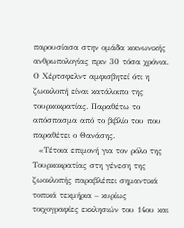παρουσίασα στην ομάδα κοινωνικής ανθρωπολογίας πριν 30 τόσα χρόνια. Ο Χέρτσφελντ αμφισβητεί ότι η ζωοκλοπή είναι κατάλοιπο της τουρκοκρατίας. Παραθέτω το απόσπασμα από το βιβλίο του που παραθέτει ο Θανάσης.
  «Τέτοια επιμονή για τον ρόλο της Τουρκοκρατίας στη γένεση της ζωοκλοπής παραβλέπει σημαντικά τοπικά τεκμήρια – κυρίως τοιχογραφίες εκκλησιών του 14ου και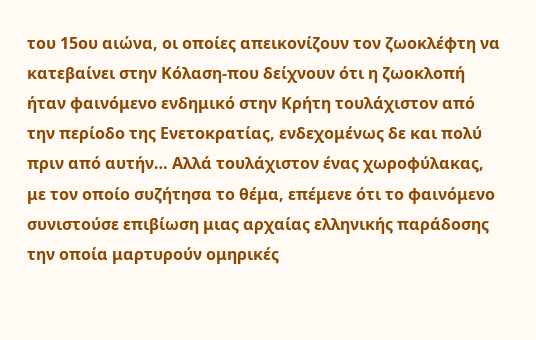του 15ου αιώνα, οι οποίες απεικονίζουν τον ζωοκλέφτη να κατεβαίνει στην Κόλαση-που δείχνουν ότι η ζωοκλοπή ήταν φαινόμενο ενδημικό στην Κρήτη τουλάχιστον από την περίοδο της Ενετοκρατίας, ενδεχομένως δε και πολύ πριν από αυτήν… Αλλά τουλάχιστον ένας χωροφύλακας, με τον οποίο συζήτησα το θέμα, επέμενε ότι το φαινόμενο συνιστούσε επιβίωση μιας αρχαίας ελληνικής παράδοσης την οποία μαρτυρούν ομηρικές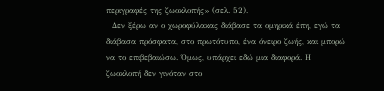περιγραφές της ζωοκλοπής» (σελ. 52).
  Δεν ξέρω αν ο χωροφύλακας διάβασε τα ομηρικά έπη, εγώ τα διάβασα πρόσφατα, στο πρωτότυπο, ένα όνειρο ζωής, και μπορώ να το επιβεβαιώσω. Όμως, υπάρχει εδώ μια διαφορά. Η ζωοκλοπή δεν γινόταν στο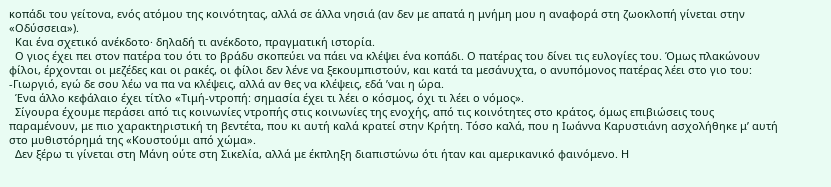κοπάδι του γείτονα, ενός ατόμου της κοινότητας, αλλά σε άλλα νησιά (αν δεν με απατά η μνήμη μου η αναφορά στη ζωοκλοπή γίνεται στην «Οδύσσεια»).
  Και ένα σχετικό ανέκδοτο· δηλαδή τι ανέκδοτο, πραγματική ιστορία.
  Ο γιος έχει πει στον πατέρα του ότι το βράδυ σκοπεύει να πάει να κλέψει ένα κοπάδι. Ο πατέρας του δίνει τις ευλογίες του. Όμως πλακώνουν φίλοι, έρχονται οι μεζέδες και οι ρακές, οι φίλοι δεν λένε να ξεκουμπιστούν, και κατά τα μεσάνυχτα, ο ανυπόμονος πατέρας λέει στο γιο του: -Γιωργιό, εγώ δε σου λέω να πα να κλέψεις, αλλά αν θες να κλέψεις, εδά ’ναι η ώρα.
  Ένα άλλο κεφάλαιο έχει τίτλο «Τιμή-ντροπή: σημασία έχει τι λέει ο κόσμος, όχι τι λέει ο νόμος».
  Σίγουρα έχουμε περάσει από τις κοινωνίες ντροπής στις κοινωνίες της ενοχής, από τις κοινότητες στο κράτος, όμως επιβιώσεις τους παραμένουν, με πιο χαρακτηριστική τη βεντέτα, που κι αυτή καλά κρατεί στην Κρήτη. Τόσο καλά, που η Ιωάννα Καρυστιάνη ασχολήθηκε μ’ αυτή στο μυθιστόρημά της «Κουστούμι από χώμα».
  Δεν ξέρω τι γίνεται στη Μάνη ούτε στη Σικελία, αλλά με έκπληξη διαπιστώνω ότι ήταν και αμερικανικό φαινόμενο. Η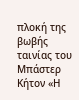πλοκή της βωβής ταινίας του Μπάστερ Κήτον «Η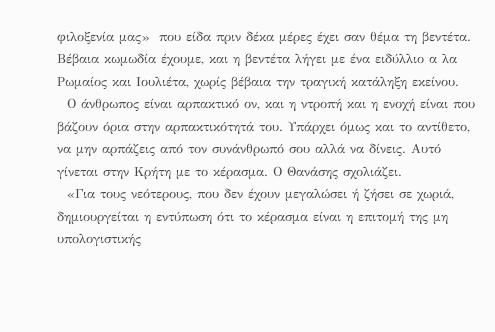φιλοξενία μας»  που είδα πριν δέκα μέρες έχει σαν θέμα τη βεντέτα. Βέβαια κωμωδία έχουμε, και η βεντέτα λήγει με ένα ειδύλλιο α λα Ρωμαίος και Ιουλιέτα, χωρίς βέβαια την τραγική κατάληξη εκείνου.
  Ο άνθρωπος είναι αρπακτικό ον, και η ντροπή και η ενοχή είναι που βάζουν όρια στην αρπακτικότητά του. Υπάρχει όμως και το αντίθετο, να μην αρπάζεις από τον συνάνθρωπό σου αλλά να δίνεις. Αυτό γίνεται στην Κρήτη με το κέρασμα. Ο Θανάσης σχολιάζει.
  «Για τους νεότερους, που δεν έχουν μεγαλώσει ή ζήσει σε χωριά, δημιουργείται η εντύπωση ότι το κέρασμα είναι η επιτομή της μη υπολογιστικής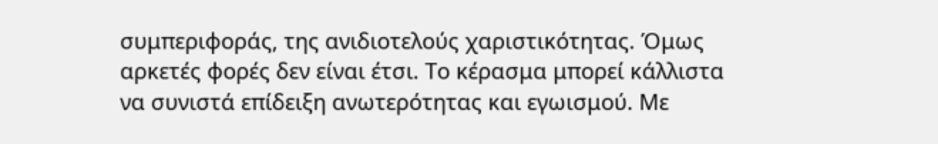συμπεριφοράς, της ανιδιοτελούς χαριστικότητας. Όμως αρκετές φορές δεν είναι έτσι. Το κέρασμα μπορεί κάλλιστα να συνιστά επίδειξη ανωτερότητας και εγωισμού. Με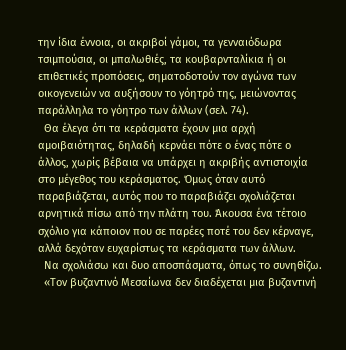την ίδια έννοια, οι ακριβοί γάμοι, τα γενναιόδωρα τσιμπούσια, οι μπαλωθιές, τα κουβαρνταλίκια ή οι επιθετικές προπόσεις, σηματοδοτούν τον αγώνα των οικογενειών να αυξήσουν το γόητρό της, μειώνοντας παράλληλα το γόητρο των άλλων (σελ. 74).
  Θα έλεγα ότι τα κεράσματα έχουν μια αρχή αμοιβαιότητας, δηλαδή κερνάει πότε ο ένας πότε ο άλλος, χωρίς βέβαια να υπάρχει η ακριβής αντιστοιχία στο μέγεθος του κεράσματος. Όμως όταν αυτό παραβιάζεται, αυτός που το παραβιάζει σχολιάζεται αρνητικά πίσω από την πλάτη του. Άκουσα ένα τέτοιο σχόλιο για κάποιον που σε παρέες ποτέ του δεν κέρναγε, αλλά δεχόταν ευχαρίστως τα κεράσματα των άλλων.
  Να σχολιάσω και δυο αποσπάσματα, όπως το συνηθίζω.
  «Τον βυζαντινό Μεσαίωνα δεν διαδέχεται μια βυζαντινή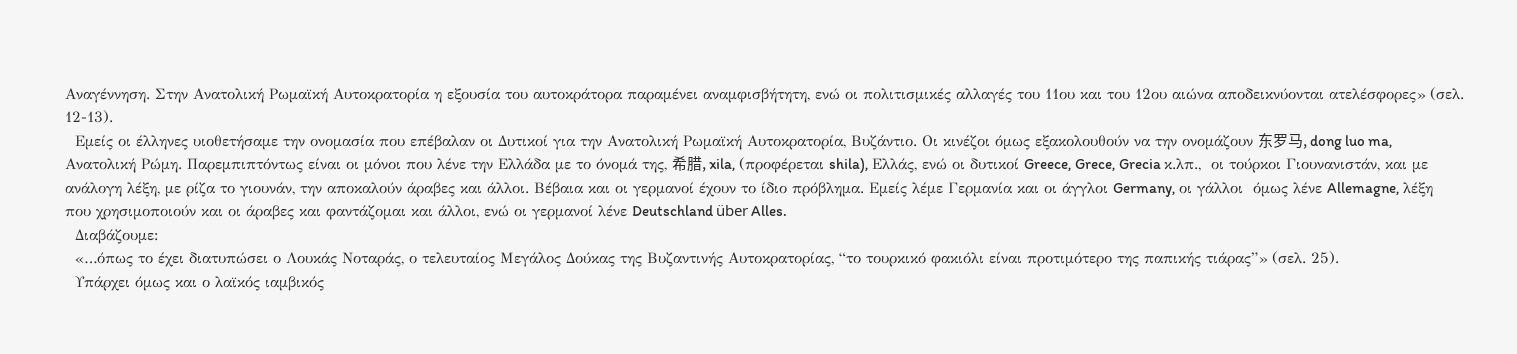Αναγέννηση. Στην Ανατολική Ρωμαϊκή Αυτοκρατορία η εξουσία του αυτοκράτορα παραμένει αναμφισβήτητη, ενώ οι πολιτισμικές αλλαγές του 11ου και του 12ου αιώνα αποδεικνύονται ατελέσφορες» (σελ. 12-13).
  Εμείς οι έλληνες υιοθετήσαμε την ονομασία που επέβαλαν οι Δυτικοί για την Ανατολική Ρωμαϊκή Αυτοκρατορία, Βυζάντιο. Οι κινέζοι όμως εξακολουθούν να την ονομάζουν 东罗马, dong luo ma, Ανατολική Ρώμη. Παρεμπιπτόντως είναι οι μόνοι που λένε την Ελλάδα με το όνομά της, 希腊, xila, (προφέρεται shila), Ελλάς, ενώ οι δυτικοί Greece, Grece, Grecia κ.λπ.,  οι τούρκοι Γιουνανιστάν, και με ανάλογη λέξη, με ρίζα το γιουνάν, την αποκαλούν άραβες και άλλοι. Βέβαια και οι γερμανοί έχουν το ίδιο πρόβλημα. Εμείς λέμε Γερμανία και οι άγγλοι Germany, οι γάλλοι  όμως λένε Allemagne, λέξη που χρησιμοποιούν και οι άραβες και φαντάζομαι και άλλοι, ενώ οι γερμανοί λένε Deutschland über Alles.
  Διαβάζουμε:
  «…όπως το έχει διατυπώσει ο Λουκάς Νοταράς, ο τελευταίος Μεγάλος Δούκας της Βυζαντινής Αυτοκρατορίας, “το τουρκικό φακιόλι είναι προτιμότερο της παπικής τιάρας”» (σελ. 25).
  Υπάρχει όμως και ο λαϊκός ιαμβικός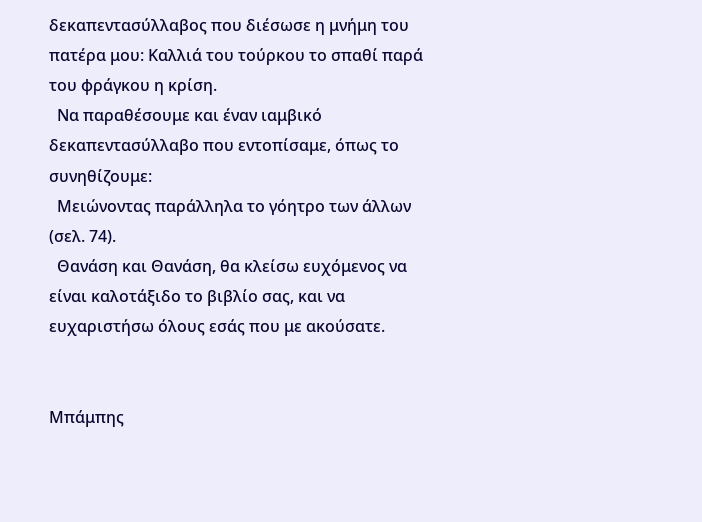δεκαπεντασύλλαβος που διέσωσε η μνήμη του πατέρα μου: Καλλιά του τούρκου το σπαθί παρά του φράγκου η κρίση.
  Να παραθέσουμε και έναν ιαμβικό δεκαπεντασύλλαβο που εντοπίσαμε, όπως το συνηθίζουμε:
  Μειώνοντας παράλληλα το γόητρο των άλλων (σελ. 74).
  Θανάση και Θανάση, θα κλείσω ευχόμενος να είναι καλοτάξιδο το βιβλίο σας, και να ευχαριστήσω όλους εσάς που με ακούσατε.


Μπάμπης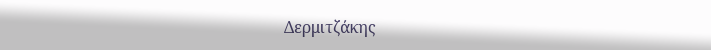Δερμιτζάκης